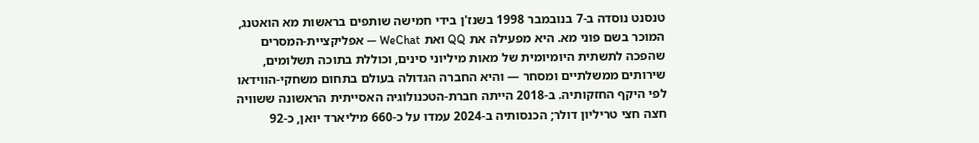טנסנט נוסדה ב-7 בנובמבר 1998 בשנז'ן בידי חמישה שותפים בראשות מא הואטנג, המוכר בשם פוני מא. היא מפעילה את QQ ואת WeChat — אפליקציית-המסרים שהפכה לתשתית היומיומית של מאות מיליוני סינים, וכוללת בתוכה תשלומים, שירותים ממשלתיים ומסחר — והיא החברה הגדולה בעולם בתחום משחקי-הווידאו לפי היקף החזקותיה. ב-2018 הייתה חברת-הטכנולוגיה האסייתית הראשונה ששוויה חצה חצי טריליון דולר; הכנסותיה ב-2024 עמדו על כ-660 מיליארד יואן, כ-92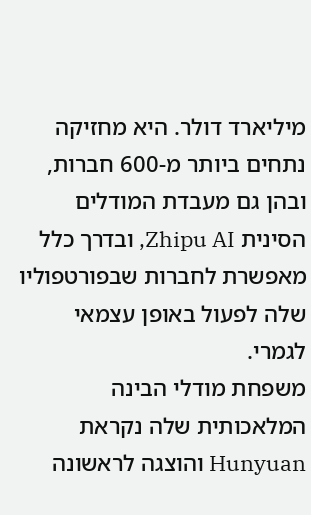מיליארד דולר. היא מחזיקה נתחים ביותר מ-600 חברות, ובהן גם מעבדת המודלים הסינית Zhipu AI, ובדרך כלל מאפשרת לחברות שבפורטפוליו שלה לפעול באופן עצמאי לגמרי.
משפחת מודלי הבינה המלאכותית שלה נקראת Hunyuan והוצגה לראשונה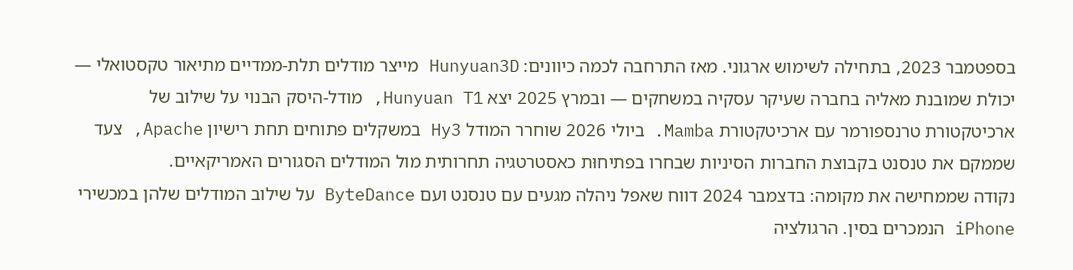בספטמבר 2023, בתחילה לשימוש ארגוני. מאז התרחבה לכמה כיוונים: Hunyuan3D מייצר מודלים תלת-ממדיים מתיאור טקסטואלי — יכולת שמובנת מאליה בחברה שעיקר עסקיה במשחקים — ובמרץ 2025 יצא Hunyuan T1, מודל-היסק הבנוי על שילוב של ארכיטקטורת טרנספורמר עם ארכיטקטורת Mamba. ביולי 2026 שוחרר המודל Hy3 במשקלים פתוחים תחת רישיון Apache, צעד שממקם את טנסנט בקבוצת החברות הסיניות שבחרו בפתיחוּת כאסטרטגיה תחרותית מול המודלים הסגורים האמריקאיים.
נקודה שממחישה את מקומה: בדצמבר 2024 דווח שאפל ניהלה מגעים עם טנסנט ועם ByteDance על שילוב המודלים שלהן במכשירי iPhone הנמכרים בסין. הרגולציה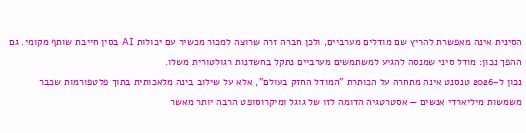הסינית אינה מאפשרת להריץ שם מודלים מערביים, ולכן חברה זרה שרוצה למכור מכשיר עם יכולות AI בסין חייבת שותף מקומי. גם ההפך נכון: מודל סיני שמנסה להגיע למשתמשים מערביים נתקל בחשדנות רגולטורית משלו.
נכון ל-2026 טנסנט אינה מתחרה על הכותרת "המודל החזק בעולם", אלא על שילוב בינה מלאכותית בתוך פלטפורמות שכבר משמשות מיליארדי אנשים — אסטרטגיה הדומה לזו של גוגל ומיקרוסופט הרבה יותר מאשר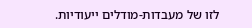לזו של מעבדות-מודלים ייעודיות.